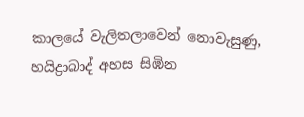කාලයේ වැලිතලාවෙන් නොවැසුණු, හයිද්‍රාබාද් අහස සිඹින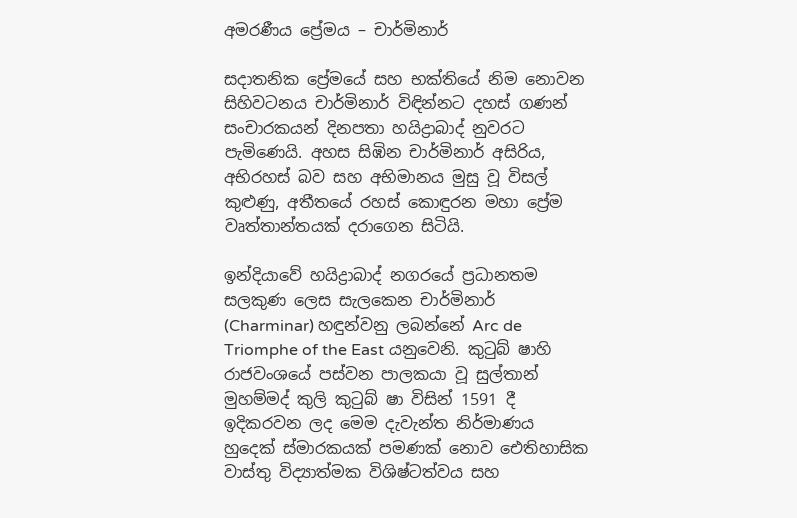අමරණීය ප්‍රේමය – චාර්මිනාර්

සදාතනික ප්‍රේමයේ සහ භක්තියේ නිම නොවන සිහිවටනය චාර්මිනාර් විඳින්නට දහස් ගණන් සංචාරකයන් දිනපතා හයිද්‍රාබාද් නුවරට පැමිණෙයි. අහස සිඹින චාර්මිනාර් අසිරිය, අභිරහස් බව සහ අභිමානය මුසු වූ විසල් කුළුණු, අතීතයේ රහස් කොඳුරන මහා ප්‍රේම වෘත්තාන්තයක් දරාගෙන සිටියි.

ඉන්දියාවේ හයිද්‍රාබාද් නගරයේ ප්‍රධානතම සලකුණ ලෙස සැලකෙන චාර්මිනාර් (Charminar) හඳුන්වනු ලබන්නේ Arc de Triomphe of the East යනුවෙනි. කුටුබ් ෂාහි රාජවංශයේ පස්වන පාලකයා වූ සුල්තාන් මුහම්මද් කුලි කුටුබ් ෂා විසින් 1591 දී ඉදිකරවන ලද මෙම දැවැන්ත නිර්මාණය හුදෙක් ස්මාරකයක් පමණක් නොව ඓතිහාසික වාස්තු විද්‍යාත්මක විශිෂ්ටත්වය සහ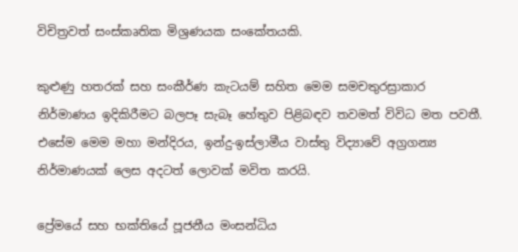විචිත්‍රවත් සංස්කෘතික මිශ්‍රණයක සංකේතයකි.

කුළුණු හතරක් සහ සංකීර්ණ කැටයම් සහිත මෙම සමචතුරස්‍රාකාර නිර්මාණය ඉදිකිරීමට බලපෑ සැබෑ හේතුව පිළිබඳව තවමත් විවිධ මත පවතී. එසේම මෙම මහා මන්දිරය, ඉන්දු-ඉස්ලාමීය වාස්තු විද්‍යාවේ අග්‍රගන්‍ය නිර්මාණයක් ලෙස අදටත් ලොවක් මවිත කරයි.

ප්‍රේමයේ සහ භක්තියේ පූජනීය මංසන්ධිය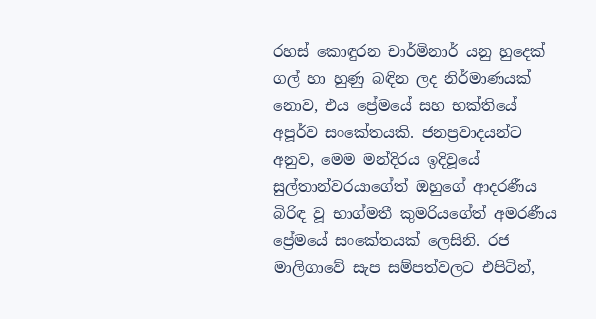රහස් කොඳුරන චාර්මිනාර් යනු හුදෙක් ගල් හා හුණු බඳින ලද නිර්මාණයක් නොව, එය ප්‍රේමයේ සහ භක්තියේ අපූර්ව සංකේතයකි. ජනප්‍රවාදයන්ට අනුව, මෙම මන්දිරය ඉදිවූයේ සුල්තාන්වරයාගේත් ඔහුගේ ආදරණීය බිරිඳ වූ භාග්මතී කුමරියගේත් අමරණීය ප්‍රේමයේ සංකේතයක් ලෙසිනි. රජ මාලිගාවේ සැප සම්පත්වලට එපිටින්,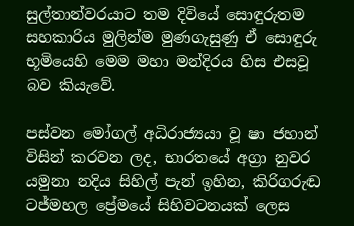සුල්තාන්වරයාට තම දිවියේ සොඳුරුතම සහකාරිය මුලින්ම මුණගැසුණු ඒ සොඳුරු භූමියෙහි මෙම මහා මන්දිරය හිස එසවූ බව කියැවේ.

පස්වන මෝගල් අධිරාජ්‍යයා වූ ෂා ජහාන් විසින් කරවන ලද, භාරතයේ අග්‍රා නුවර යමුනා නදිය සිහිල් පැන් ඉහින, කිරිගරුඬ ටජ්මහල ප්‍රේමයේ සිහිවටනයක් ලෙස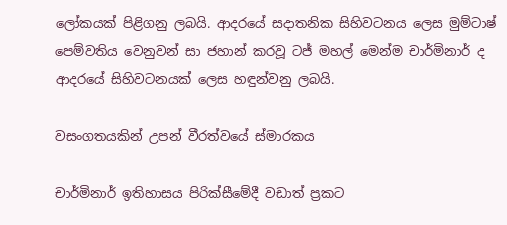ලෝකයක් පිළිගනු ලබයි. ආදරයේ සදාතනික සිහිවටනය ලෙස මුම්ටාෂ් පෙම්වතිය වෙනුවන් සා ජහාන් කරවූ ටජ් මහල් මෙන්ම චාර්මිනාර් ද ආදරයේ සිහිවටනයක් ලෙස හඳුන්වනු ලබයි.

වසංගතයකින් උපන් වීරත්වයේ ස්මාරකය

චාර්මිනාර් ඉතිහාසය පිරික්සීමේදී වඩාත් ප්‍රකට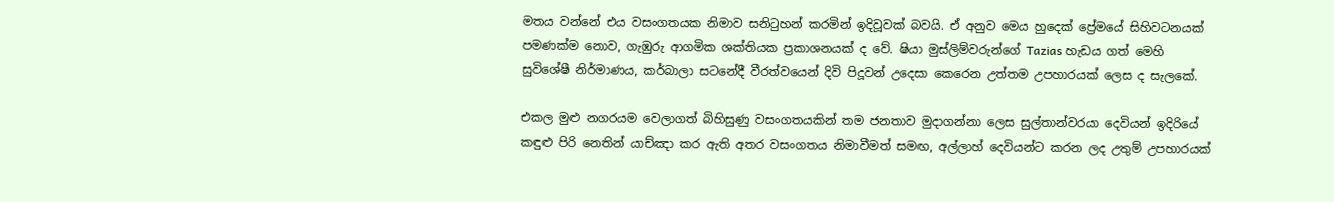මතය වන්නේ එය වසංගතයක නිමාව සනිටුහන් කරමින් ඉදිවූවක් බවයි. ඒ අනුව මෙය හුදෙක් ප්‍රේමයේ සිහිවටනයක් පමණක්ම නොව, ගැඹුරු ආගමික ශක්තියක ප්‍රකාශනයක් ද වේ. ෂියා මුස්ලිම්වරුන්ගේ Tazias හැඩය ගත් මෙහි සුවිශේෂී නිර්මාණය, කර්බාලා සටනේදී වීරත්වයෙන් දිවි පිදූවන් උදෙසා කෙරෙන උත්තම උපහාරයක් ලෙස ද සැලකේ.

එකල මුළු නගරයම වෙලාගත් බිහිසුණු වසංගතයකින් තම ජනතාව මුදාගන්නා ලෙස සුල්තාන්වරයා දෙවියන් ඉදිරියේ කඳුළු පිරි නෙතින් යාච්ඤා කර ඇති අතර වසංගතය නිමාවීමත් සමඟ, අල්ලාහ් දෙවියන්ට කරන ලද උතුම් උපහාරයක්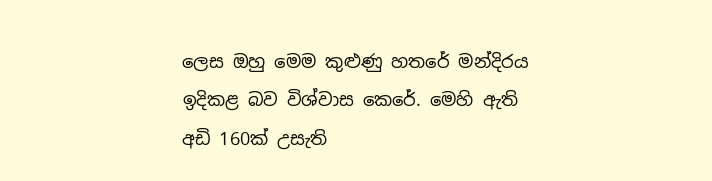ලෙස ඔහු මෙම කුළුණු හතරේ මන්දිරය ඉදිකළ බව විශ්වාස කෙරේ. මෙහි ඇති අඩි 160ක් උසැති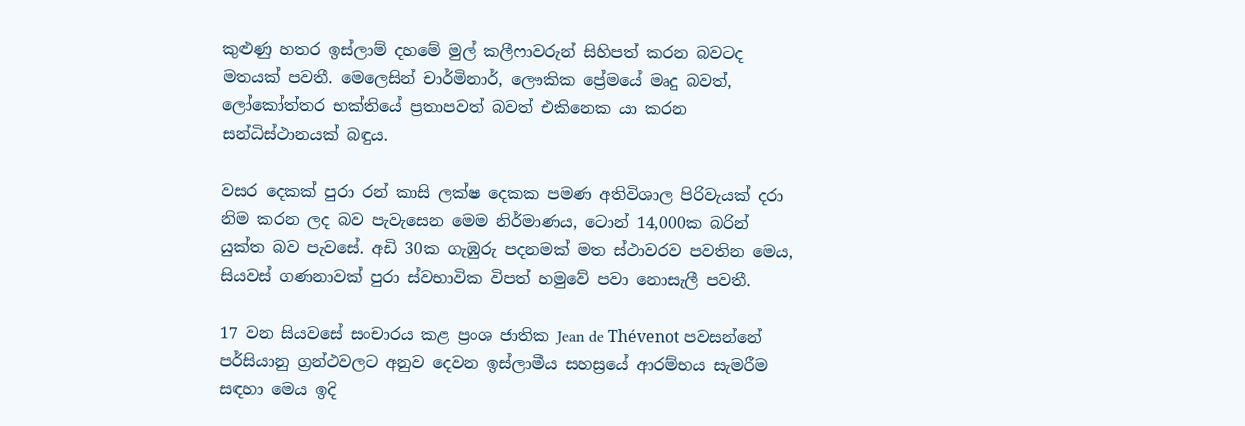කුළුණු හතර ඉස්ලාම් දහමේ මුල් කලීෆාවරුන් සිහිපත් කරන බවටද මතයක් පවතී. මෙලෙසින් චාර්මිනාර්, ලෞකික ප්‍රේමයේ මෘදු බවත්, ලෝකෝත්තර භක්තියේ ප්‍රතාපවත් බවත් එකිනෙක යා කරන සන්ධිස්ථානයක් බඳුය.

වසර දෙකක් පුරා රන් කාසි ලක්ෂ දෙකක පමණ අතිවිශාල පිරිවැයක් දරා නිම කරන ලද බව පැවැසෙන මෙම නිර්මාණය, ටොන් 14,000ක බරින් යුක්ත බව පැවසේ. අඩි 30ක ගැඹුරු පදනමක් මත ස්ථාවරව පවතින මෙය, සියවස් ගණනාවක් පුරා ස්වභාවික විපත් හමුවේ පවා නොසැලී පවතී.

17 වන සියවසේ සංචාරය කළ ප්‍රංශ ජාතික Jean de Thévenot පවසන්නේ පර්සියානු ග්‍රන්ථවලට අනුව දෙවන ඉස්ලාමීය සහස්‍රයේ ආරම්භය සැමරීම සඳහා මෙය ඉදි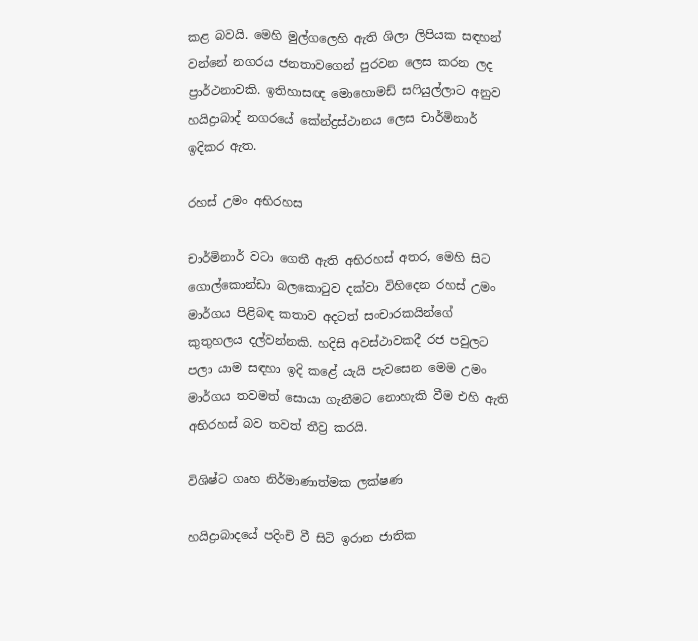කළ බවයි. මෙහි මුල්ගලෙහි ඇති ශිලා ලිපියක සඳහන් වන්නේ නගරය ජනතාවගෙන් පුරවන ලෙස කරන ලද ප්‍රාර්ථනාවකි. ඉතිහාසඥ මොහොමඩ් සෆියුල්ලාට අනුව හයිද්‍රාබාද් නගරයේ කේන්ද්‍රස්ථානය ලෙස චාර්මිනාර් ඉදිකර ඇත.

රහස් උමං අභිරහස

චාර්මිනාර් වටා ගෙතී ඇති අභිරහස් අතර, මෙහි සිට ගොල්කොන්ඩා බලකොටුව දක්වා විහිදෙන රහස් උමං මාර්ගය පිළිබඳ කතාව අදටත් සංචාරකයින්ගේ කුතුහලය දල්වන්නකි. හදිසි අවස්ථාවකදී රජ පවුලට පලා යාම සඳහා ඉදි කළේ යැයි පැවසෙන මෙම උමං මාර්ගය තවමත් සොයා ගැනීමට නොහැකි වීම එහි ඇති අභිරහස් බව තවත් තීව්‍ර කරයි.

විශිෂ්ට ගෘහ නිර්මාණාත්මක ලක්ෂණ

හයිද්‍රාබාදයේ පදිංචි වී සිටි ඉරාන ජාතික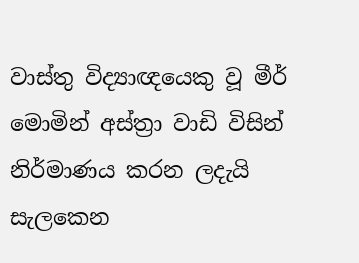වාස්තු විද්‍යාඥයෙකු වූ මීර් මොමින් අස්ත්‍රා වාඩි විසින් නිර්මාණය කරන ලදැයි සැලකෙන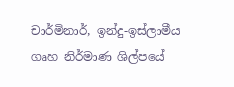චාර්මිනාර්, ඉන්දු-ඉස්ලාමීය ගෘහ නිර්මාණ ශිල්පයේ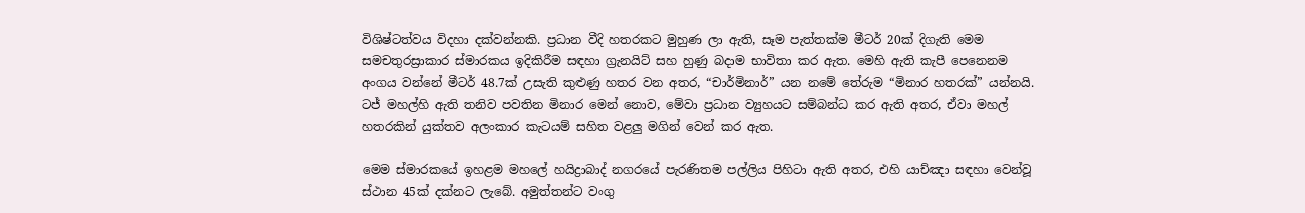විශිෂ්ටත්වය විදහා දක්වන්නකි. ප්‍රධාන වීදි හතරකට මුහුණ ලා ඇති, සෑම පැත්තක්ම මීටර් 20ක් දිගැති මෙම සමචතුරස්‍රාකාර ස්මාරකය ඉදිකිරීම සඳහා ග්‍රැනයිට් සහ හුණු බදාම භාවිතා කර ඇත. මෙහි ඇති කැපී පෙනෙනම අංගය වන්නේ මීටර් 48.7ක් උසැති කුළුණු හතර වන අතර, “චාර්මිනාර්” යන නමේ තේරුම “මිනාර හතරක්” යන්නයි. ටජ් මහල්හි ඇති තනිව පවතින මිනාර මෙන් නොව, මේවා ප්‍රධාන ව්‍යුහයට සම්බන්ධ කර ඇති අතර, ඒවා මහල් හතරකින් යුක්තව අලංකාර කැටයම් සහිත වළලු මගින් වෙන් කර ඇත.

මෙම ස්මාරකයේ ඉහළම මහලේ හයිද්‍රාබාද් නගරයේ පැරණිතම පල්ලිය පිහිටා ඇති අතර, එහි යාච්ඤා සඳහා වෙන්වූ ස්ථාන 45ක් දක්නට ලැබේ. අමුත්තන්ට වංගු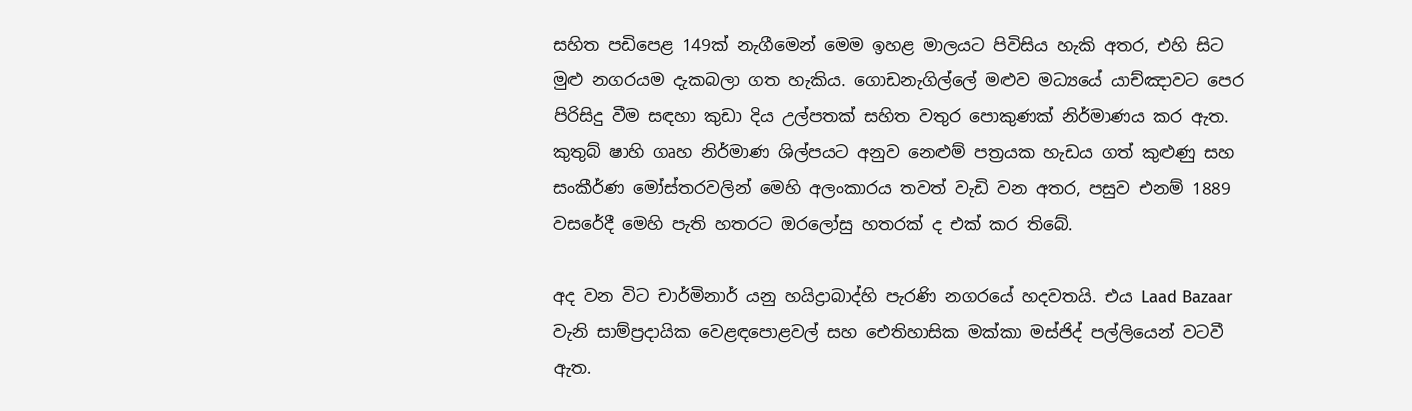සහිත පඩිපෙළ 149ක් නැගීමෙන් මෙම ඉහළ මාලයට පිවිසිය හැකි අතර, එහි සිට මුළු නගරයම දැකබලා ගත හැකිය. ගොඩනැගිල්ලේ මළුව මධ්‍යයේ යාච්ඤාවට පෙර පිරිසිදු වීම සඳහා කුඩා දිය උල්පතක් සහිත වතුර පොකුණක් නිර්මාණය කර ඇත. කුතුබ් ෂාහි ගෘහ නිර්මාණ ශිල්පයට අනුව නෙළුම් පත්‍රයක හැඩය ගත් කුළුණු සහ සංකීර්ණ මෝස්තරවලින් මෙහි අලංකාරය තවත් වැඩි වන අතර, පසුව එනම් 1889 වසරේදී මෙහි පැති හතරට ඔරලෝසු හතරක් ද එක් කර තිබේ.

අද වන විට චාර්මිනාර් යනු හයිද්‍රාබාද්හි පැරණි නගරයේ හදවතයි. එය Laad Bazaar වැනි සාම්ප්‍රදායික වෙළඳපොළවල් සහ ඓතිහාසික මක්කා මස්ජිද් පල්ලියෙන් වටවී ඇත.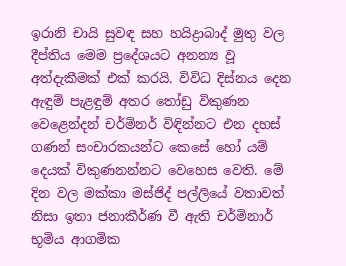ඉරානි චායි සුවඳ සහ හයිද්‍රාබාද් මුතු වල දීප්තිය මෙම ප්‍රදේශයට අනන්‍ය වූ අත්දැකීමක් එක් කරයි. විවිධ දිස්නය දෙන ඇඳුම් පැළඳුම් අතර තෝඩු විකුණන වෙළෙන්දන් චර්මිනර් විඳින්නට එන දහස් ගණන් සංචාරකයන්ට කෙසේ හෝ යම් දෙයක් විකුණනන්නට වෙහෙස වෙති. මේ දින වල මක්කා මස්ජිද් පල්ලියේ වතාවත් නිසා ඉතා ජනාකීර්ණ වී ඇති චර්මිනාර් භූමිය ආගමික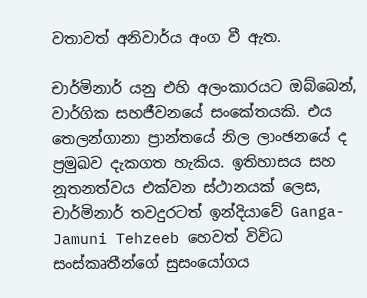වතාවත් අනිවාර්ය අංග වී ඇත.

චාර්මිනාර් යනු එහි අලංකාරයට ඔබ්බෙන්, වාර්ගික සහජීවනයේ සංකේතයකි. එය තෙලන්ගානා ප්‍රාන්තයේ නිල ලාංඡනයේ ද ප්‍රමුඛව දැකගත හැකිය. ඉතිහාසය සහ නූතනත්වය එක්වන ස්ථානයක් ලෙස, චාර්මිනාර් තවදුරටත් ඉන්දියාවේ Ganga-Jamuni Tehzeeb හෙවත් විවිධ සංස්කෘතීන්ගේ සුසංයෝගය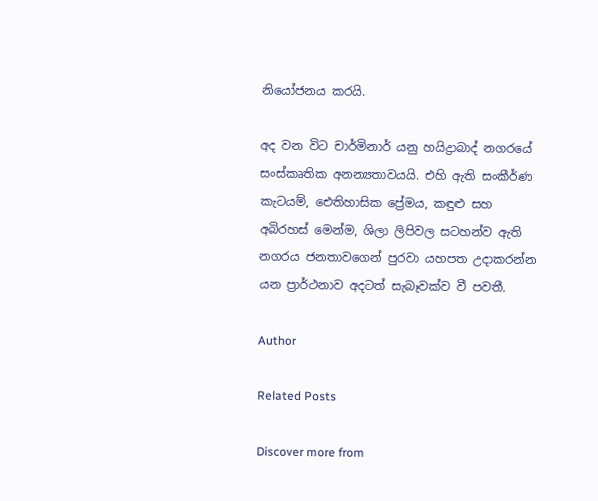නියෝජනය කරයි.

අද වන විට චාර්මිනාර් යනු හයිද්‍රාබාද් නගරයේ සංස්කෘතික අනන්‍යතාවයයි. එහි ඇති සංකීර්ණ කැටයම්, ඓතිහාසික ප්‍රේමය, කඳුළු සහ අබිරහස් මෙන්ම, ශිලා ලිපිවල සටහන්ව ඇති නගරය ජනතාවගෙන් පුරවා යහපත උදාකරන්න යන ප්‍රාර්ථනාව අදටත් සැබෑවක්ව වී පවතී.

Author

Related Posts

Discover more from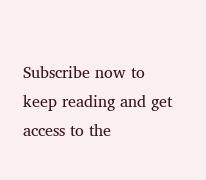Subscribe now to keep reading and get access to the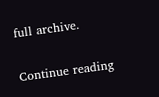full archive.

Continue reading